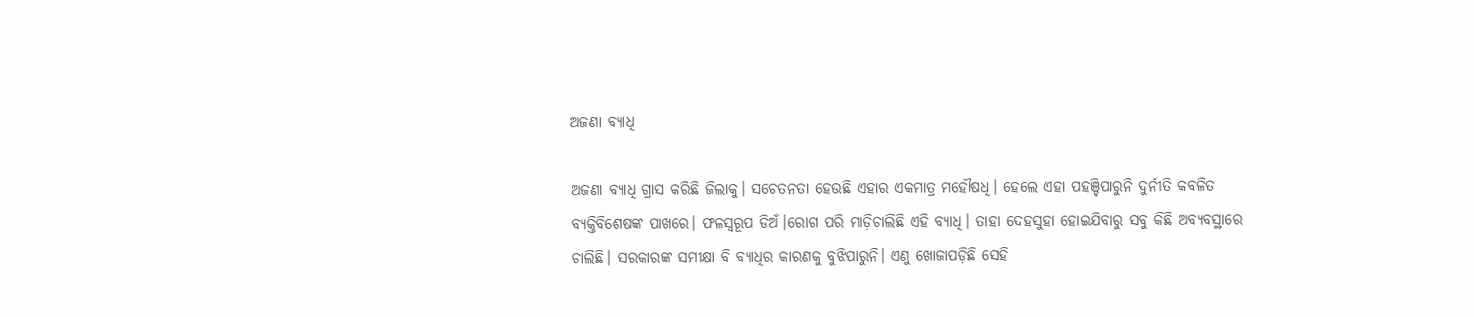ଅଜଣା ବ୍ୟାଧି

ଅଜଣା ବ୍ୟାଧି ଗ୍ରାସ କରିଛି ଜିଲାକୁ। ସଚେତନତା ହେଉଛି ଏହାର ଏକମାତ୍ର ମହୌଷଧି। ହେଲେ ଏହା ପହଞ୍ଚିପାରୁନି ଦୁର୍ନୀତି କବଳିତ ବ୍ୟକ୍ତିବିଶେଷଙ୍କ ପାଖରେ। ଫଳସ୍ବରୂପ ଡିଅଁ।ରୋଗ ପରି ମାଡ଼ିଚାଲିଛି ଏହି ବ୍ୟାଧି। ତାହା ଦେହସୁହା ହୋଇଯିବାରୁ ସବୁ କିଛି ଅବ୍ୟବସ୍ଥାରେ ଚାଲିଛି। ସରକାରଙ୍କ ସମୀକ୍ଷା ବି ବ୍ୟାଧିର କାରଣକୁ ବୁଝିପାରୁନି। ଏଣୁ ଖୋଜାପଡ଼ିଛି ସେହି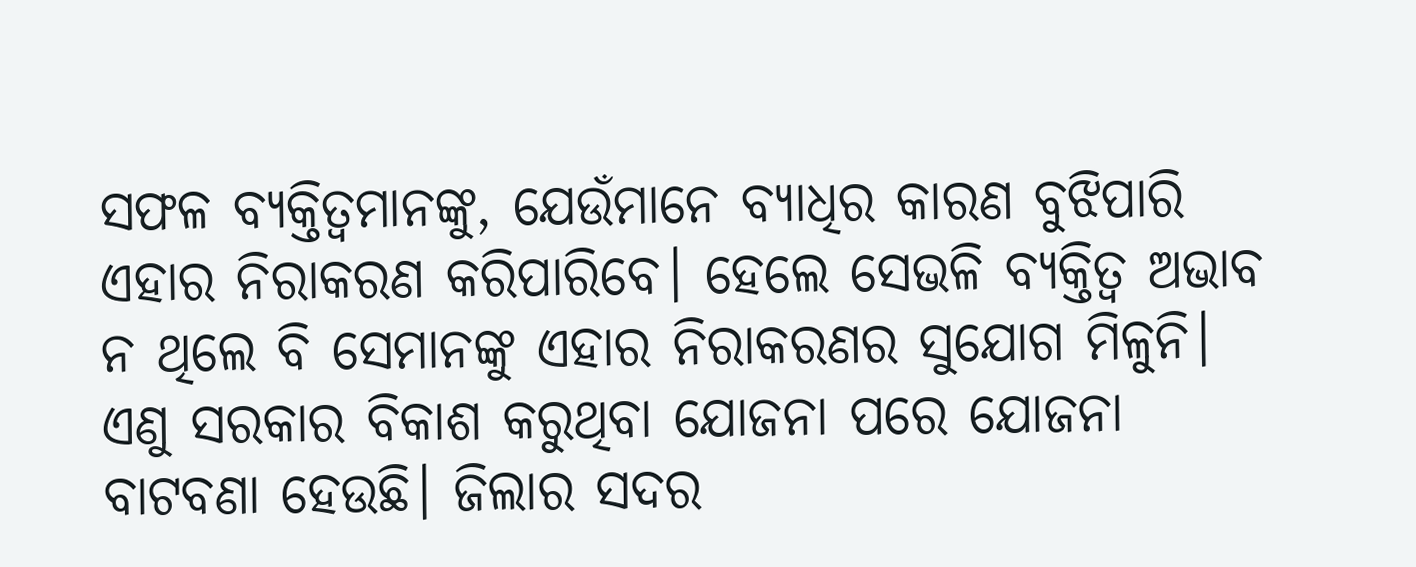ସଫଳ ବ୍ୟକ୍ତିତ୍ୱମାନଙ୍କୁ, ଯେଉଁମାନେ ବ୍ୟାଧିର କାରଣ ବୁଝିପାରି ଏହାର ନିରାକରଣ କରିପାରିବେ। ହେଲେ ସେଭଳି ବ୍ୟକ୍ତିତ୍ୱ ଅଭାବ ନ ଥିଲେ ବି ସେମାନଙ୍କୁ ଏହାର ନିରାକରଣର ସୁଯୋଗ ମିଳୁନି। ଏଣୁ ସରକାର ବିକାଶ କରୁଥିବା ଯୋଜନା ପରେ ଯୋଜନା ବାଟବଣା ହେଉଛି। ଜିଲାର ସଦର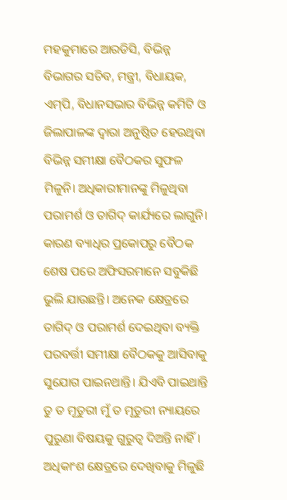ମହକୁମାରେ ଆରଡିସି, ବିଭିନ୍ନ ବିଭାଗର ସଚିବ, ମନ୍ତ୍ରୀ, ବିଧାୟକ, ଏମ୍‌ପି, ବିଧାନସଭାର ବିଭିନ୍ନ କମିଟି ଓ ଜିଲାପାଳଙ୍କ ଦ୍ୱାରା ଅନୁଷ୍ଠିତ ହେଉଥିବା ବିଭିନ୍ନ ସମୀକ୍ଷା ବୈଠକର ସୁଫଳ ମିଳୁନି। ଅଧିକାରୀମାନଙ୍କୁ ମିଳୁଥିବା ପରାମର୍ଶ ଓ ତାଗିଦ୍‌ କାର୍ଯ୍ୟରେ ଲାଗୁନି। କାରଣ ବ୍ୟାଧିର ପ୍ରକୋପରୁ ବୈଠକ ଶେଷ ପରେ ଅଫିସରମାନେ ସବୁକିଛି ଭୁଲି ଯାଉଛନ୍ତି। ଅନେକ କ୍ଷେତ୍ରରେ ତାଗିଦ୍‌ ଓ ପରାମର୍ଶ ଦେଇଥିବା ବ୍ୟକ୍ତି ପରବର୍ତ୍ତୀ ସମୀକ୍ଷା ବୈଠକକୁ ଆସିବାକୁ ସୁଯୋଗ ପାଇନଥାନ୍ତି। ଯିଏବି ପାଇଥାନ୍ତି ତୁ ତ ମୂତୁରୀ ମୁଁ ତ ମୂତୁରୀ ନ୍ୟାୟରେ ପୁରୁଣା ବିଷୟକୁ ଗୁରୁତ୍ୱ ଦିଅନ୍ତି ନାହିଁ। ଅଧିକାଂଶ କ୍ଷେତ୍ରରେ ଦେଖିବାକୁ ମିଳୁଛି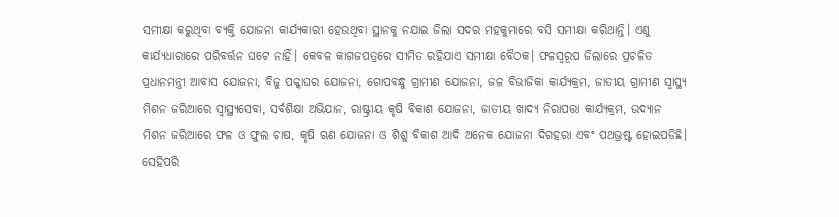ସମୀକ୍ଷା କରୁଥିବା ବ୍ୟକ୍ତି ଯୋଜନା କାର୍ଯ୍ୟକାରୀ ହେଉଥିବା ସ୍ଥାନକୁ ନଯାଇ ଜିଲା ସଦର ମହକୁମାରେ ବସି ସମୀକ୍ଷା କରିଥାନ୍ତି। ଏଣୁ କାର୍ଯ୍ୟଧାରାରେ ପରିବର୍ତ୍ତନ ଘଟେ ନାହିଁ। କେବଳ କାଗଜପତ୍ରରେ ସୀମିତ ରହିଯାଏ ସମୀକ୍ଷା ବୈଠକ। ଫଳସ୍ବରୂପ ଜିଲାରେ ପ୍ରଚଳିତ ପ୍ରଧାନମନ୍ତ୍ରୀ ଆବାସ ଯୋଜନା, ବିଜୁ ପକ୍କାଘର ଯୋଜନା, ଗୋପବନ୍ଧୁ ଗ୍ରାମୀଣ ଯୋଜନା, ଜଳ ବିଭାଜିକା କାର୍ଯ୍ୟକ୍ରମ, ଜାତୀୟ ଗ୍ରାମୀଣ ସ୍ବାସ୍ଥ୍ୟ ମିଶନ ଜରିଆରେ ସ୍ବାସ୍ଥ୍ୟସେବା, ସର୍ବଶିକ୍ଷା ଅଭିଯାନ, ରାଷ୍ଟ୍ରୀୟ କୃଷି ବିକାଶ ଯୋଜନା, ଜାତୀୟ ଖାଦ୍ୟ ନିରାପତ୍ତା କାର୍ଯ୍ୟକ୍ରମ, ଉଦ୍ୟାନ ମିଶନ ଜରିଆରେ ଫଳ ଓ ଫୁଲ ଚାଷ, କୃଷି ଋଣ ଯୋଜନା ଓ ଶିଶୁ ବିକାଶ ଆଦି ଅନେକ ଯୋଜନା ଦିଗହରା ଏବଂ ପଥଭ୍ରଷ୍ଟ ହୋଇପଡିଛି। ସେହିପରି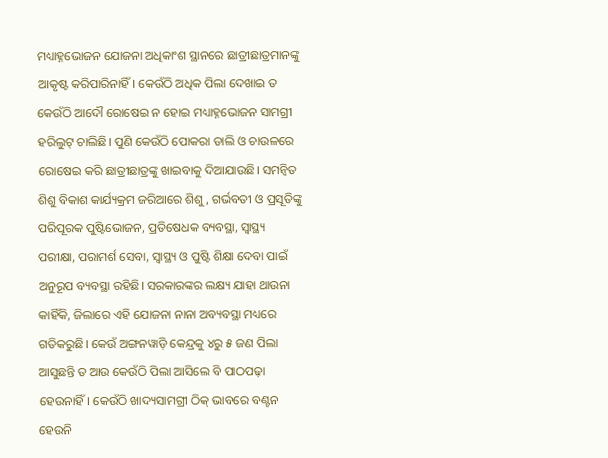ମଧ୍ୟାହ୍ନଭୋଜନ ଯୋଜନା ଅଧିକାଂଶ ସ୍ଥାନରେ ଛାତ୍ରୀଛାତ୍ରମାନଙ୍କୁ ଆକୃଷ୍ଟ କରିପାରିନାହିଁ। କେଉଁଠି ଅଧିକ ପିଲା ଦେଖାଇ ତ କେଉଁଠି ଆଦୌ ରୋଷେଇ ନ ହୋଇ ମଧ୍ୟାହ୍ନଭୋଜନ ସାମଗ୍ରୀ ହରିଲୁଟ୍‌ ଚାଲିଛି। ପୁଣି କେଉଁଠି ପୋକରା ଡାଲି ଓ ଚାଉଳରେ ରୋଷେଇ କରି ଛାତ୍ରୀଛାତ୍ରଙ୍କୁ ଖାଇବାକୁ ଦିଆଯାଉଛି। ସମନ୍ବିତ ଶିଶୁ ବିକାଶ କାର୍ଯ୍ୟକ୍ରମ ଜରିଆରେ ଶିଶୁ, ଗର୍ଭବତୀ ଓ ପ୍ରସୂତିଙ୍କୁ ପରିପୂରକ ପୁଷ୍ଟିଭୋଜନ, ପ୍ରତିଷେଧକ ବ୍ୟବସ୍ଥା, ସ୍ବାସ୍ଥ୍ୟ ପରୀକ୍ଷା, ପରାମର୍ଶ ସେବା, ସ୍ବାସ୍ଥ୍ୟ ଓ ପୁଷ୍ଟି ଶିକ୍ଷା ଦେବା ପାଇଁ ଅନୁରୂପ ବ୍ୟବସ୍ଥା ରହିଛି। ସରକାରଙ୍କର ଲକ୍ଷ୍ୟ ଯାହା ଥାଉନା କାହିଁକି, ଜିଲାରେ ଏହି ଯୋଜନା ନାନା ଅବ୍ୟବସ୍ଥା ମଧ୍ୟରେ ଗତିକରୁଛି। କେଉଁ ଅଙ୍ଗନୱାଡ଼ି କେନ୍ଦ୍ରକୁ ୪ରୁ ୫ ଜଣ ପିଲା ଆସୁଛନ୍ତି ତ ଆଉ କେଉଁଠି ପିଲା ଆସିଲେ ବି ପାଠପଢ଼ା ହେଉନାହିଁ। କେଉଁଠି ଖାଦ୍ୟସାମଗ୍ରୀ ଠିକ୍‌ ଭାବରେ ବଣ୍ଟନ ହେଉନି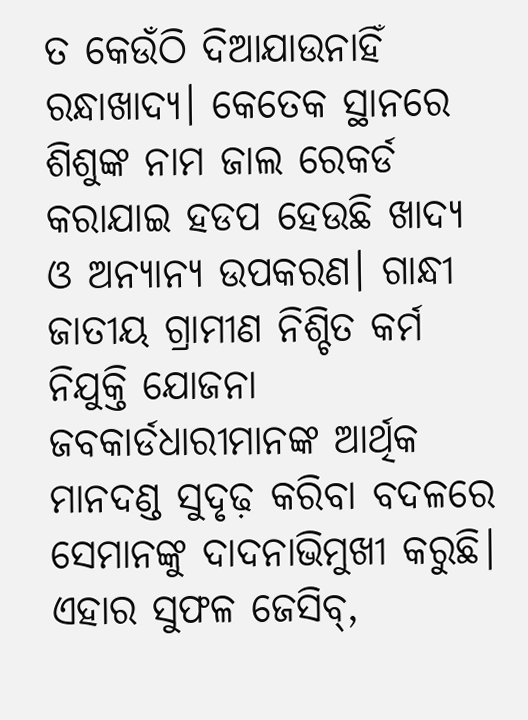ତ କେଉଁଠି ଦିଆଯାଉନାହିଁ ରନ୍ଧାଖାଦ୍ୟ। କେତେକ ସ୍ଥାନରେ ଶିଶୁଙ୍କ ନାମ ଜାଲ ରେକର୍ଡ କରାଯାଇ ହଡପ ହେଉଛି ଖାଦ୍ୟ ଓ ଅନ୍ୟାନ୍ୟ ଉପକରଣ। ଗାନ୍ଧୀ ଜାତୀୟ ଗ୍ରାମୀଣ ନିଶ୍ଚିତ କର୍ମ ନିଯୁକ୍ତି ଯୋଜନା ଜବକାର୍ଡଧାରୀମାନଙ୍କ ଆର୍ଥିକ ମାନଦଣ୍ଡ ସୁଦୃଢ଼ କରିବା ବଦଳରେ ସେମାନଙ୍କୁ ଦାଦନାଭିମୁଖୀ କରୁଛି। ଏହାର ସୁଫଳ ଜେସିବ୍‌,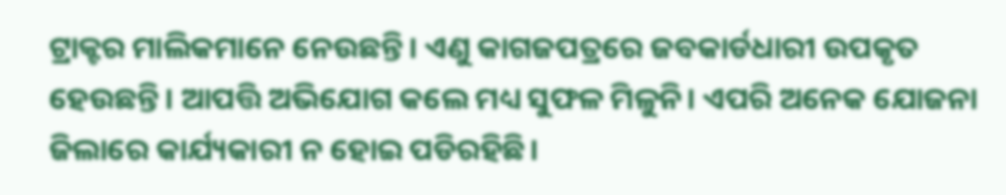ଟ୍ରାକ୍ଟର ମାଲିକମାନେ ନେଉଛନ୍ତି। ଏଣୁ କାଗଜପତ୍ରରେ ଜବକାର୍ଡଧାରୀ ଉପକୃତ ହେଉଛନ୍ତି। ଆପତ୍ତି ଅଭିଯୋଗ କଲେ ମଧ୍ୟ ସୁଫଳ ମିଳୁନି। ଏପରି ଅନେକ ଯୋଜନା ଜିଲାରେ କାର୍ଯ୍ୟକାରୀ ନ ହୋଇ ପଡିରହିଛି।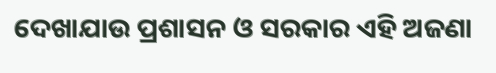ଦେଖାଯାଉ ପ୍ରଶାସନ ଓ ସରକାର ଏହି ଅଜଣା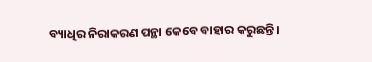ବ୍ୟାଧିର ନିରାକରଣ ପନ୍ଥା କେବେ ବାହାର କରୁଛନ୍ତି।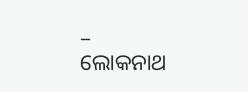– ଲୋକନାଥ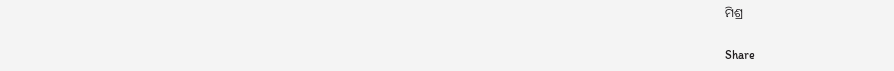ମିଶ୍ର

Share